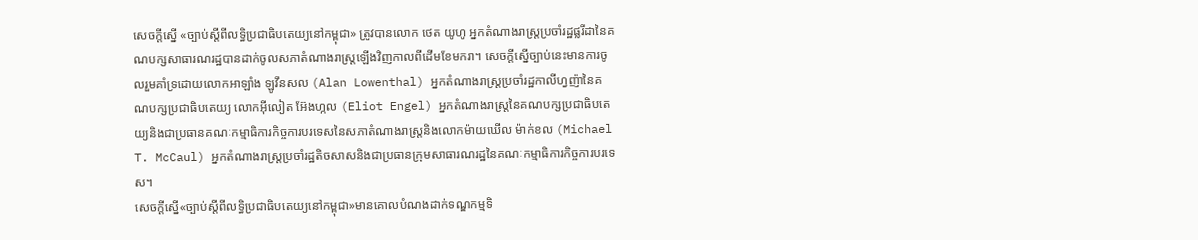សេចក្តីស្នើ «ច្បាប់ស្តីពីលទ្ធិប្រជាធិបតេយ្យនៅកម្ពុជា» ត្រូវបានលោក ថេត យូហូ អ្នកតំណាងរាស្រ្តប្រចាំរដ្ឋផ្លរីដានៃគណបក្សសាធារណរដ្ឋបានដាក់ចូលសភាតំណាងរាស្រ្តឡើងវិញកាលពីដើមខែមករា។ សេចក្តីស្នើច្បាប់នេះមានការចូលរួមគាំទ្រដោយលោកអាឡាំង ឡូវឹនសល (Alan Lowenthal) អ្នកតំណាងរាស្រ្តប្រចាំរដ្ឋកាលីហ្វញ៉ានៃគណបក្សប្រជាធិបតេយ្យ លោកអ៊ីលៀត អ៊ែងហ្កល (Eliot Engel) អ្នកតំណាងរាស្ត្រនៃគណបក្សប្រជាធិបតេយ្យនិងជាប្រធានគណៈកម្មាធិការកិច្ចការបរទេសនៃសភាតំណាងរាស្ត្រនិងលោកម៉ាយឃើល ម៉ាក់ខល (Michael T. McCaul) អ្នកតំណាងរាស្ត្រប្រចាំរដ្ឋតិចសាសនិងជាប្រធានក្រុមសាធារណរដ្ឋនៃគណៈកម្មាធិការកិច្ចការបរទេស។
សេចក្តីស្នើ«ច្បាប់ស្តីពីលទ្ធិប្រជាធិបតេយ្យនៅកម្ពុជា»មានគោលបំណងដាក់ទណ្ឌកម្មទិ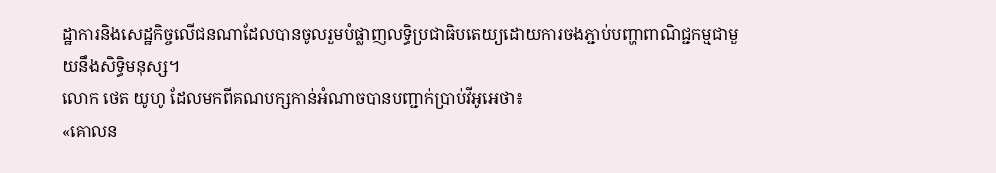ដ្ឋាការនិងសេដ្ឋកិច្ចលើជនណាដែលបានចូលរួមបំផ្លាញលទ្ធិប្រជាធិបតេយ្យដោយការចងភ្ជាប់បញ្ហាពាណិជ្ជកម្មជាមួយនឹងសិទ្ធិមនុស្ស។
លោក ថេត យូហូ ដែលមកពីគណបក្សកាន់អំណាចបានបញ្ជាក់ប្រាប់វីអូអេថា៖
«គោលន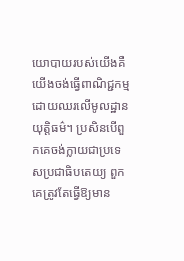យោបាយរបស់យើងគឺយើងចង់ធ្វើពាណិជ្ជកម្មដោយឈរលើមូលដ្ឋានយុត្តិធម៌។ ប្រសិនបើពួកគេចង់ក្លាយជាប្រទេសប្រជាធិបតេយ្យ ពួកគេត្រូវតែធ្វើឱ្យមាន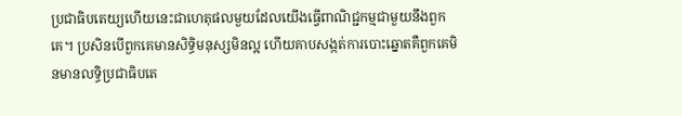ប្រជាធិបតេយ្យហើយនេះជាហេតុផលមួយដែលយើងធ្វើពាណិជ្ជកម្មជាមួយនឹងពួកគេ។ ប្រសិនបើពួកគេមានសិទ្ធិមនុស្សមិនល្អ ហើយគាបសង្កត់ការបោះឆ្នោតគឺពួកគេមិនមានលទ្ធិប្រជាធិបតេ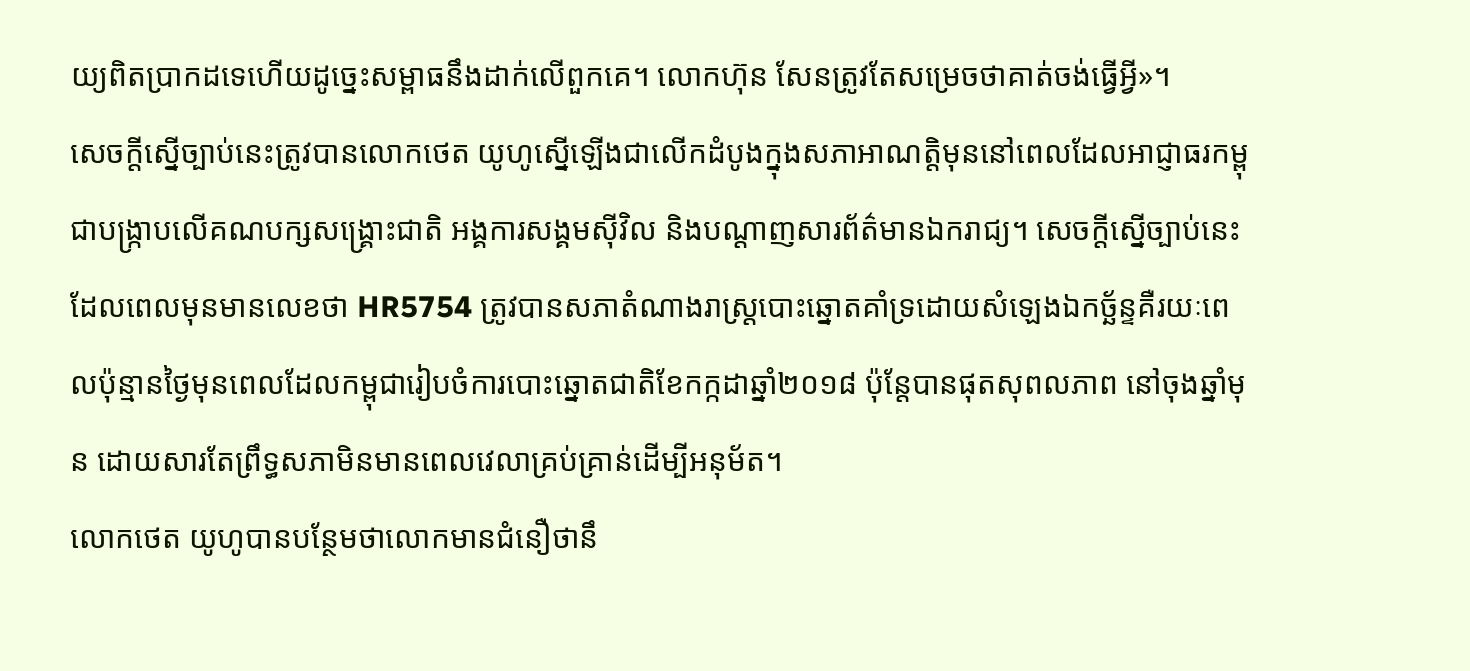យ្យពិតប្រាកដទេហើយដូច្នេះសម្ពាធនឹងដាក់លើពួកគេ។ លោកហ៊ុន សែនត្រូវតែសម្រេចថាគាត់ចង់ធ្វើអ្វី»។
សេចក្តីស្នើច្បាប់នេះត្រូវបានលោកថេត យូហូស្នើឡើងជាលើកដំបូងក្នុងសភាអាណត្តិមុននៅពេលដែលអាជ្ញាធរកម្ពុជាបង្រ្កាបលើគណបក្សសង្គ្រោះជាតិ អង្គការសង្គមស៊ីវិល និងបណ្តាញសារព័ត៌មានឯករាជ្យ។ សេចក្តីស្នើច្បាប់នេះដែលពេលមុនមានលេខថា HR5754 ត្រូវបានសភាតំណាងរាស្ត្របោះឆ្នោតគាំទ្រដោយសំឡេងឯកច្ឆ័ន្ទគឺរយៈពេលប៉ុន្មានថ្ងៃមុនពេលដែលកម្ពុជារៀបចំការបោះឆ្នោតជាតិខែកក្កដាឆ្នាំ២០១៨ ប៉ុន្តែបានផុតសុពលភាព នៅចុងឆ្នាំមុន ដោយសារតែព្រឹទ្ធសភាមិនមានពេលវេលាគ្រប់គ្រាន់ដើម្បីអនុម័ត។
លោកថេត យូហូបានបន្ថែមថាលោកមានជំនឿថានឹ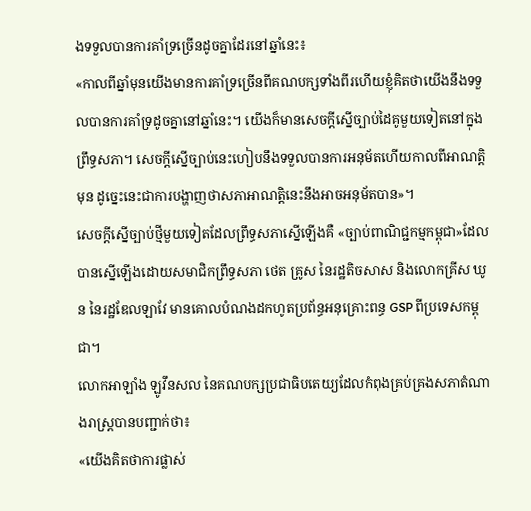ងទទួលបានការគាំទ្រច្រើនដូចគ្នាដែរនៅឆ្នាំនេះ៖
«កាលពីឆ្នាំមុនយើងមានការគាំទ្រច្រើនពីគណបក្សទាំងពីរហើយខ្ញុំគិតថាយើងនឹងទទួលបានការគាំទ្រដូចគ្នានៅឆ្នាំនេះ។ យើងក៏មានសេចក្តីស្នើច្បាប់ដៃគូមួយទៀតនៅក្នុងព្រឹទ្ធសភា។ សេចក្តីស្នើច្បាប់នេះហៀបនឹងទទួលបានការអនុម័តហើយកាលពីអាណត្តិមុន ដូច្នេះនេះជាការបង្ហាញថាសភាអាណត្តិនេះនឹងអាចអនុម័តបាន»។
សេចក្តីស្នើច្បាប់ថ្មីមួយទៀតដែលព្រឹទ្ធសភាស្នើឡើងគឺ «ច្បាប់ពាណិជ្ជកម្មកម្ពុជា»ដែលបានស្នើឡើងដោយសមាជិកព្រឹទ្ធសភា ថេត គ្រូស នៃរដ្ឋតិចសាស និងលោកគ្រីស ឃូន នៃរដ្ឋឌែលឡាវែ មានគោលបំណងដកហូតប្រព័ន្ធអនុគ្រោះពន្ធ GSP ពីប្រទេសកម្ពុជា។
លោកអាឡាំង ឡូវឹនសល នៃគណបក្សប្រជាធិបតេយ្យដែលកំពុងគ្រប់គ្រងសភាតំណាងរាស្ត្របានបញ្ជាក់ថា៖
«យើងគិតថាការផ្លាស់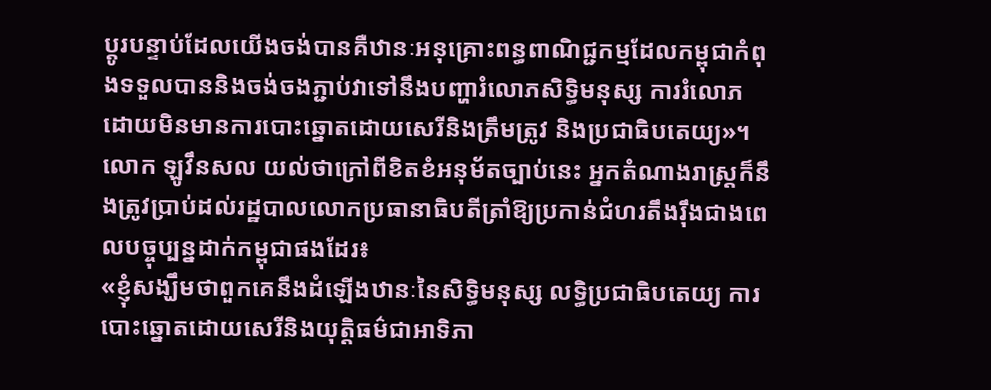ប្តូរបន្ទាប់ដែលយើងចង់បានគឺឋានៈអនុគ្រោះពន្ធពាណិជ្ជកម្មដែលកម្ពុជាកំពុងទទួលបាននិងចង់ចងភ្ជាប់វាទៅនឹងបញ្ហារំលោភសិទ្ធិមនុស្ស ការរំលោភដោយមិនមានការបោះឆ្នោតដោយសេរីនិងត្រឹមត្រូវ និងប្រជាធិបតេយ្យ»។
លោក ឡូវឹនសល យល់ថាក្រៅពីខិតខំអនុម័តច្បាប់នេះ អ្នកតំណាងរាស្ត្រក៏នឹងត្រូវប្រាប់ដល់រដ្ឋបាលលោកប្រធានាធិបតីត្រាំឱ្យប្រកាន់ជំហរតឹងរ៉ឹងជាងពេលបច្ចុប្បន្នដាក់កម្ពុជាផងដែរ៖
«ខ្ញុំសង្ឃឹមថាពួកគេនឹងដំឡើងឋានៈនៃសិទ្ធិមនុស្ស លទ្ធិប្រជាធិបតេយ្យ ការបោះឆ្នោតដោយសេរីនិងយុត្តិធម៌ជាអាទិភា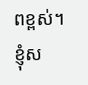ពខ្ពស់។ ខ្ញុំស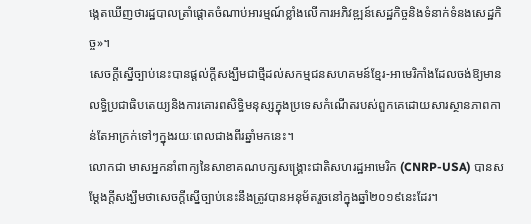ង្កេតឃើញថារដ្ឋបាលត្រាំផ្តោតចំណាប់អារម្មណ៍ខ្លាំងលើការអភិវឌ្ឍន៍សេដ្ឋកិច្ចនិងទំនាក់ទំនងសេដ្ឋកិច្ច»។
សេចក្តីស្នើច្បាប់នេះបានផ្តល់ក្តីសង្ឃឹមជាថ្មីដល់សកម្មជនសហគមន៍ខ្មែរ-អាមេរិកាំងដែលចង់ឱ្យមានលទ្ធិប្រជាធិបតេយ្យនិងការគោរពសិទ្ធិមនុស្សក្នុងប្រទេសកំណើតរបស់ពួកគេដោយសារស្ថានភាពកាន់តែអាក្រក់ទៅៗក្នុងរយៈពេលជាងពីរឆ្នាំមកនេះ។
លោកជា មាសអ្នកនាំពាក្យនៃសាខាគណបក្សសង្គ្រោះជាតិសហរដ្ឋអាមេរិក (CNRP-USA) បានសម្តែងក្តីសង្ឃឹមថាសេចក្តីស្នើច្បាប់នេះនឹងត្រូវបានអនុម័តរួចនៅក្នុងឆ្នាំ២០១៩នេះដែរ។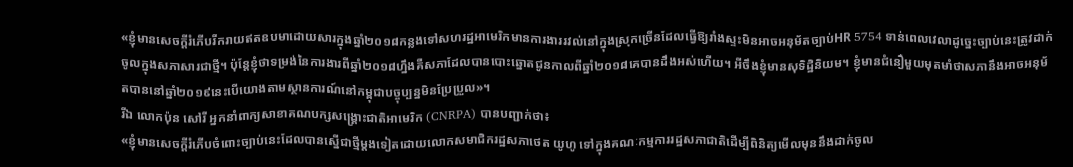«ខ្ញុំមានសេចក្តីរំភើបរីករាយឥតឧបមាដោយសារក្នុងឆ្នាំ២០១៨កន្លងទៅសហរដ្ឋអាមេរិកមានការងាររវល់នៅក្នុងស្រុកច្រើនដែលធ្វើឱ្យរាំងស្ទះមិនអាចអនុម័តច្បាប់HR 5754 ទាន់ពេលវេលាដូច្នេះច្បាប់នេះត្រូវដាក់ចូលក្នុងសភាសារជាថ្មី។ ប៉ុន្តែខ្ញុំថាទម្រង់នៃការងារពីឆ្នាំ២០១៨ហ្នឹងគឺសភាដែលបានបោះឆ្នោតជូនកាលពីឆ្នាំ២០១៨គេបានដឹងអស់ហើយ។ អីចឹងខ្ញុំមានសុទិដ្ឋិនិយម។ ខ្ញុំមានជំនឿមួយមុតមាំថាសភានឹងអាចអនុម័តបាននៅឆ្នាំ២០១៩នេះបើយោងតាមស្ថានការណ៍នៅកម្ពុជាបច្ចុប្បន្នមិនប្រែប្រួល»។
រីឯ លោកប៉ុន សៅរី អ្នកនាំពាក្យសាខាគណបក្សសង្គ្រោះជាតិអាមេរិក (CNRPA) បានបញ្ជាក់ថា៖
«ខ្ញុំមានសេចក្តីរំភើបចំពោះច្បាប់នេះដែលបានស្នើជាថ្មីម្តងទៀតដោយលោកសមាជិករដ្ឋសភាថេត យូហូ ទៅក្នុងគណៈកម្មការរដ្ឋសភាជាតិដើម្បីពិនិត្យមើលមុននឹងដាក់ចូល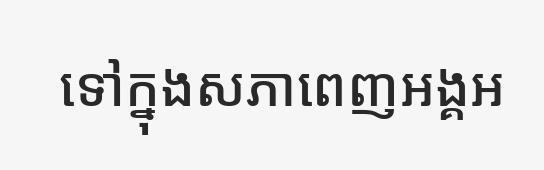ទៅក្នុងសភាពេញអង្គអ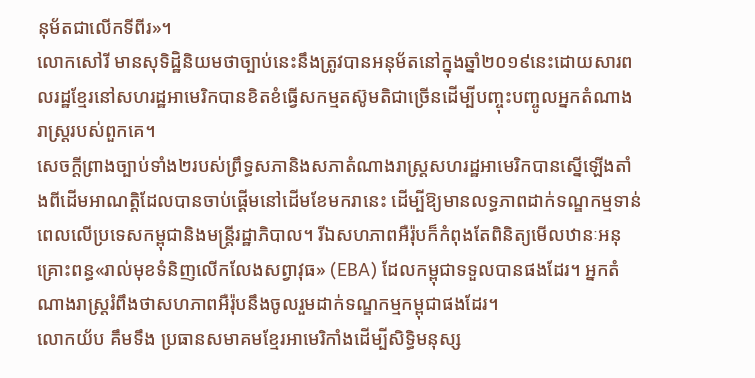នុម័តជាលើកទីពីរ»។
លោកសៅរី មានសុទិដ្ឋិនិយមថាច្បាប់នេះនឹងត្រូវបានអនុម័តនៅក្នុងឆ្នាំ២០១៩នេះដោយសារពលរដ្ឋខ្មែរនៅសហរដ្ឋអាមេរិកបានខិតខំធ្វើសកម្មតស៊ូមតិជាច្រើនដើម្បីបញ្ចុះបញ្ចូលអ្នកតំណាងរាស្ត្ររបស់ពួកគេ។
សេចក្តីព្រាងច្បាប់ទាំង២របស់ព្រឹទ្ធសភានិងសភាតំណាងរាស្ត្រសហរដ្ឋអាមេរិកបានស្នើឡើងតាំងពីដើមអាណត្តិដែលបានចាប់ផ្តើមនៅដើមខែមករានេះ ដើម្បីឱ្យមានលទ្ធភាពដាក់ទណ្ឌកម្មទាន់ពេលលើប្រទេសកម្ពុជានិងមន្ត្រីរដ្ឋាភិបាល។ រីឯសហភាពអឺរ៉ុបក៏កំពុងតែពិនិត្យមើលឋានៈអនុគ្រោះពន្ធ«រាល់មុខទំនិញលើកលែងសព្វាវុធ» (EBA) ដែលកម្ពុជាទទួលបានផងដែរ។ អ្នកតំណាងរាស្រ្តរំពឹងថាសហភាពអឺរ៉ុបនឹងចូលរួមដាក់ទណ្ឌកម្មកម្ពុជាផងដែរ។
លោកយ័ប គឹមទឹង ប្រធានសមាគមខ្មែរអាមេរិកាំងដើម្បីសិទ្ធិមនុស្ស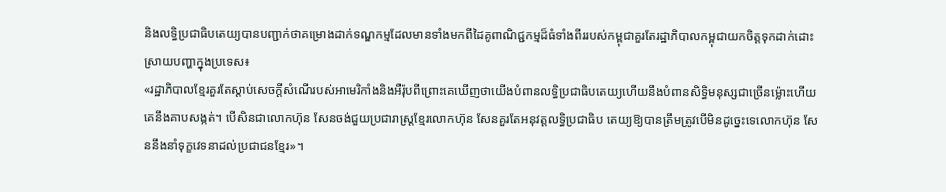និងលទ្ធិប្រជាធិបតេយ្យបានបញ្ជាក់ថាគម្រោងដាក់ទណ្ឌកម្មដែលមានទាំងមកពីដៃគូពាណិជ្ជកម្មដ៏ធំទាំងពីររបស់កម្ពុជាគួរតែរដ្ឋាភិបាលកម្ពុជាយកចិត្តទុកដាក់ដោះស្រាយបញ្ហាក្នុងប្រទេស៖
«រដ្ឋាភិបាលខ្មែរគួរតែស្តាប់សេចក្តីសំណើរបស់អាមេរិកាំងនិងអឺរ៉ុបពីព្រោះគេឃើញថាយើងបំពានលទ្ធិប្រជាធិបតេយ្យហើយនឹងបំពានសិទ្ធិមនុស្សជាច្រើនម្ល៉ោះហើយគេនឹងគាបសង្កត់។ បើសិនជាលោកហ៊ុន សែនចង់ជួយប្រជារាស្ត្រខ្មែរលោកហ៊ុន សែនគួរតែអនុវត្តលទ្ធិប្រជាធិប តេយ្យឱ្យបានត្រឹមត្រូវបើមិនដូច្នេះទេលោកហ៊ុន សែននឹងនាំទុក្ខវេទនាដល់ប្រជាជនខ្មែរ»។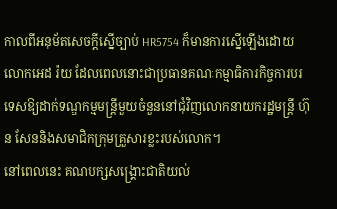កាលពីអនុម័តសេចក្តីស្នើច្បាប់ HR5754 ក៏មានការស្នើឡើងដោយលោកអេដ រ៉យ ដែលពេលនោះជាប្រធានគណៈកម្មាធិការកិច្ចការបរទេសឱ្យដាក់ទណ្ឌកម្មមន្ត្រីមួយចំនួននៅជុំវិញលោកនាយករដ្ឋមន្ត្រី ហ៊ុន សែននិងសមាជិកក្រុមគ្រួសារខ្លះរបស់លោក។
នៅពេលនេះ គណបក្សសង្គ្រោះជាតិយល់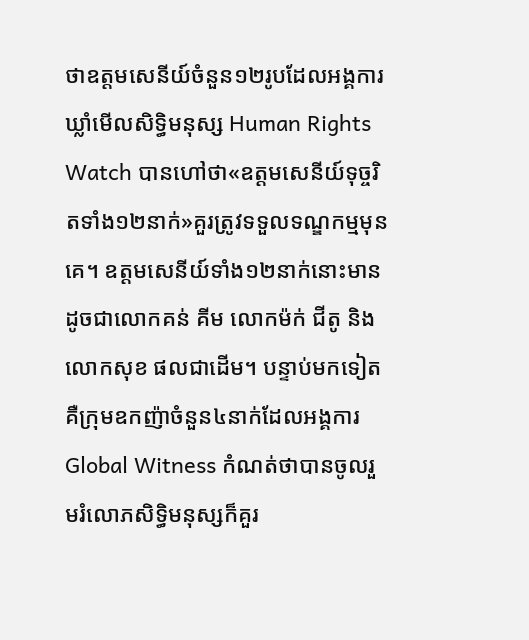ថាឧត្តមសេនីយ៍ចំនួន១២រូបដែលអង្គការឃ្លាំមើលសិទ្ធិមនុស្ស Human Rights Watch បានហៅថា«ឧត្តមសេនីយ៍ទុច្ចរិតទាំង១២នាក់»គួរត្រូវទទួលទណ្ឌកម្មមុនគេ។ ឧត្តមសេនីយ៍ទាំង១២នាក់នោះមានដូចជាលោកគន់ គីម លោកម៉ក់ ជីតូ និងលោកសុខ ផលជាដើម។ បន្ទាប់មកទៀតគឺក្រុមឧកញ៉ាចំនួន៤នាក់ដែលអង្គការ Global Witness កំណត់ថាបានចូលរួមរំលោភសិទ្ធិមនុស្សក៏គួរ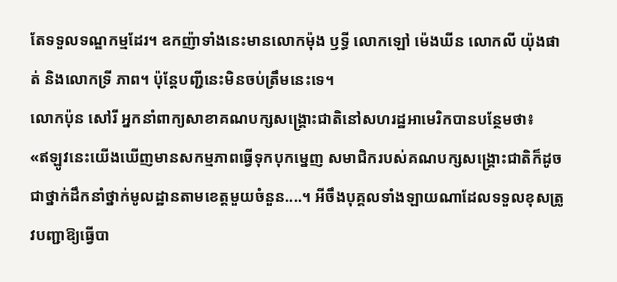តែទទួលទណ្ឌកម្មដែរ។ ឧកញ៉ាទាំងនេះមានលោកម៉ុង ឫទ្ធី លោកឡៅ ម៉េងឃីន លោកលី យ៉ុងផាត់ និងលោកទ្រី ភាព។ ប៉ុន្តែបញ្ជីនេះមិនចប់ត្រឹមនេះទេ។
លោកប៉ុន សៅរី អ្នកនាំពាក្យសាខាគណបក្សសង្គ្រោះជាតិនៅសហរដ្ឋអាមេរិកបានបន្ថែមថា៖
«ឥឡូវនេះយើងឃើញមានសកម្មភាពធ្វើទុកបុកម្នេញ សមាជិករបស់គណបក្សសង្គ្រោះជាតិក៏ដូចជាថ្នាក់ដឹកនាំថ្នាក់មូលដ្ឋានតាមខេត្តមួយចំនួន....។ អីចឹងបុគ្គលទាំងឡាយណាដែលទទួលខុសត្រូវបញ្ជាឱ្យធ្វើបា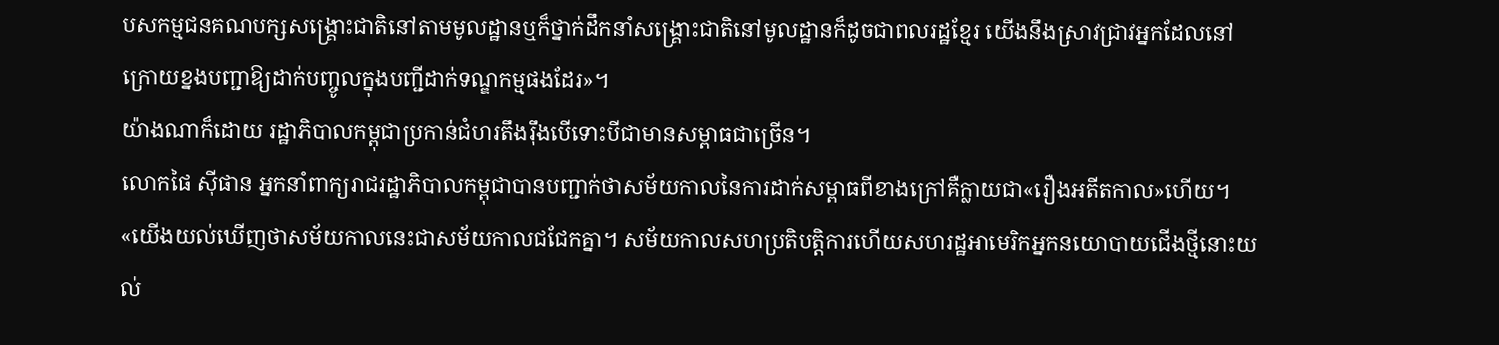បសកម្មជនគណបក្សសង្គ្រោះជាតិនៅតាមមូលដ្ឋានឬក៏ថ្នាក់ដឹកនាំសង្គ្រោះជាតិនៅមូលដ្ឋានក៏ដូចជាពលរដ្ឋខ្មែរ យើងនឹងស្រាវជ្រាវអ្នកដែលនៅក្រោយខ្នងបញ្ជាឱ្យដាក់បញ្ចូលក្នុងបញ្ជីដាក់ទណ្ឌកម្មផងដែរ»។
យ៉ាងណាក៏ដោយ រដ្ឋាភិបាលកម្ពុជាប្រកាន់ជំហរតឹងរ៉ឹងបើទោះបីជាមានសម្ពាធជាច្រើន។
លោកផៃ ស៊ីផាន អ្នកនាំពាក្យរាជរដ្ឋាភិបាលកម្ពុជាបានបញ្ជាក់ថាសម័យកាលនៃការដាក់សម្ពាធពីខាងក្រៅគឺក្លាយជា«រឿងអតីតកាល»ហើយ។
«យើងយល់ឃើញថាសម័យកាលនេះជាសម័យកាលជជែកគ្នា។ សម័យកាលសហប្រតិបត្តិការហើយសហរដ្ឋអាមេរិកអ្នកនយោបាយជើងថ្មីនោះយល់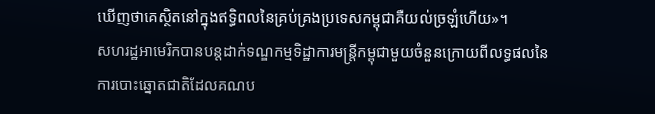ឃើញថាគេស្ថិតនៅក្នុងឥទ្ធិពលនៃគ្រប់គ្រងប្រទេសកម្ពុជាគឺយល់ច្រឡំហើយ»។
សហរដ្ឋអាមេរិកបានបន្តដាក់ទណ្ឌកម្មទិដ្ឋាការមន្ត្រីកម្ពុជាមួយចំនួនក្រោយពីលទ្ធផលនៃការបោះឆ្នោតជាតិដែលគណប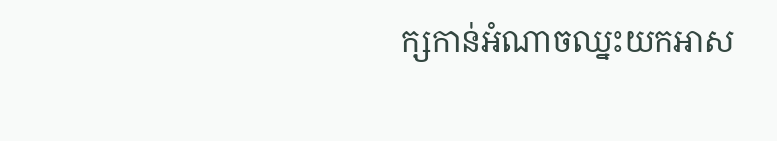ក្សកាន់អំណាចឈ្នះយកអាស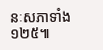នៈសភាទាំង១២៥៕